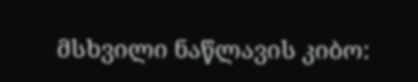მსხვილი ნაწლავის კიბო: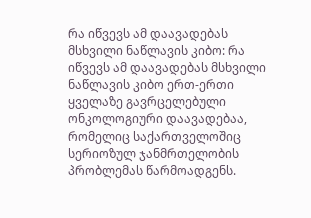რა იწვევს ამ დაავადებას
მსხვილი ნაწლავის კიბო: რა იწვევს ამ დაავადებას მსხვილი ნაწლავის კიბო ერთ-ერთი ყველაზე გავრცელებული ონკოლოგიური დაავადებაა, რომელიც საქართველოშიც სერიოზულ ჯანმრთელობის პრობლემას წარმოადგენს.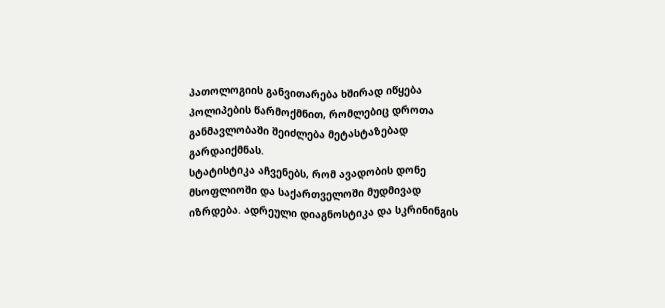პათოლოგიის განვითარება ხშირად იწყება პოლიპების წარმოქმნით, რომლებიც დროთა განმავლობაში შეიძლება მეტასტაზებად გარდაიქმნას.
სტატისტიკა აჩვენებს, რომ ავადობის დონე მსოფლიოში და საქართველოში მუდმივად იზრდება. ადრეული დიაგნოსტიკა და სკრინინგის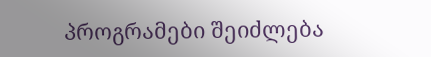პროგრამები შეიძლება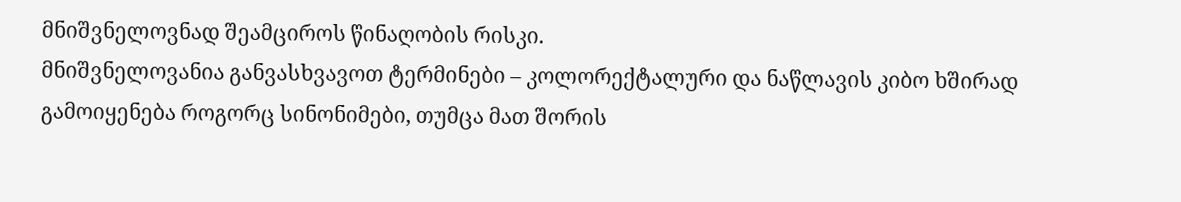მნიშვნელოვნად შეამციროს წინაღობის რისკი.
მნიშვნელოვანია განვასხვავოთ ტერმინები – კოლორექტალური და ნაწლავის კიბო ხშირად გამოიყენება როგორც სინონიმები, თუმცა მათ შორის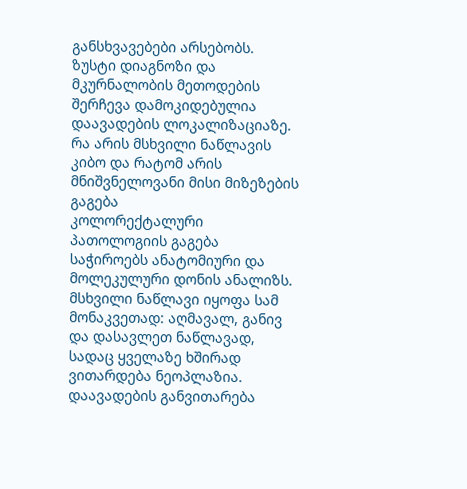განსხვავებები არსებობს. ზუსტი დიაგნოზი და მკურნალობის მეთოდების შერჩევა დამოკიდებულია დაავადების ლოკალიზაციაზე.
რა არის მსხვილი ნაწლავის კიბო და რატომ არის მნიშვნელოვანი მისი მიზეზების გაგება
კოლორექტალური პათოლოგიის გაგება საჭიროებს ანატომიური და მოლეკულური დონის ანალიზს. მსხვილი ნაწლავი იყოფა სამ მონაკვეთად: აღმავალ, განივ და დასავლეთ ნაწლავად, სადაც ყველაზე ხშირად ვითარდება ნეოპლაზია.
დაავადების განვითარება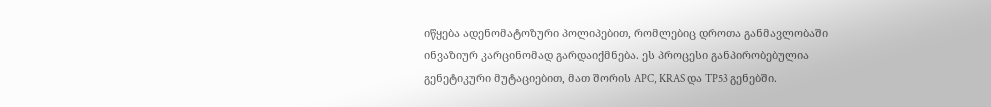იწყება ადენომატოზური პოლიპებით, რომლებიც დროთა განმავლობაში ინვაზიურ კარცინომად გარდაიქმნება. ეს პროცესი განპირობებულია გენეტიკური მუტაციებით, მათ შორის APC, KRAS და TP53 გენებში.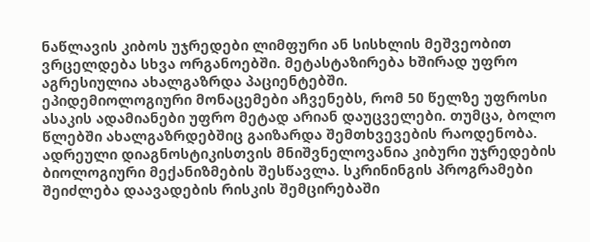ნაწლავის კიბოს უჯრედები ლიმფური ან სისხლის მეშვეობით ვრცელდება სხვა ორგანოებში. მეტასტაზირება ხშირად უფრო აგრესიულია ახალგაზრდა პაციენტებში.
ეპიდემიოლოგიური მონაცემები აჩვენებს, რომ 50 წელზე უფროსი ასაკის ადამიანები უფრო მეტად არიან დაუცველები. თუმცა, ბოლო წლებში ახალგაზრდებშიც გაიზარდა შემთხვევების რაოდენობა.
ადრეული დიაგნოსტიკისთვის მნიშვნელოვანია კიბური უჯრედების ბიოლოგიური მექანიზმების შესწავლა. სკრინინგის პროგრამები შეიძლება დაავადების რისკის შემცირებაში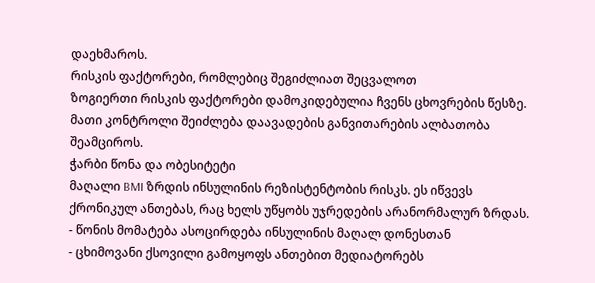დაეხმაროს.
რისკის ფაქტორები, რომლებიც შეგიძლიათ შეცვალოთ
ზოგიერთი რისკის ფაქტორები დამოკიდებულია ჩვენს ცხოვრების წესზე. მათი კონტროლი შეიძლება დაავადების განვითარების ალბათობა შეამციროს.
ჭარბი წონა და ობესიტეტი
მაღალი BMI ზრდის ინსულინის რეზისტენტობის რისკს. ეს იწვევს ქრონიკულ ანთებას, რაც ხელს უწყობს უჯრედების არანორმალურ ზრდას.
- წონის მომატება ასოცირდება ინსულინის მაღალ დონესთან
- ცხიმოვანი ქსოვილი გამოყოფს ანთებით მედიატორებს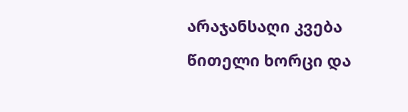არაჯანსაღი კვება
წითელი ხორცი და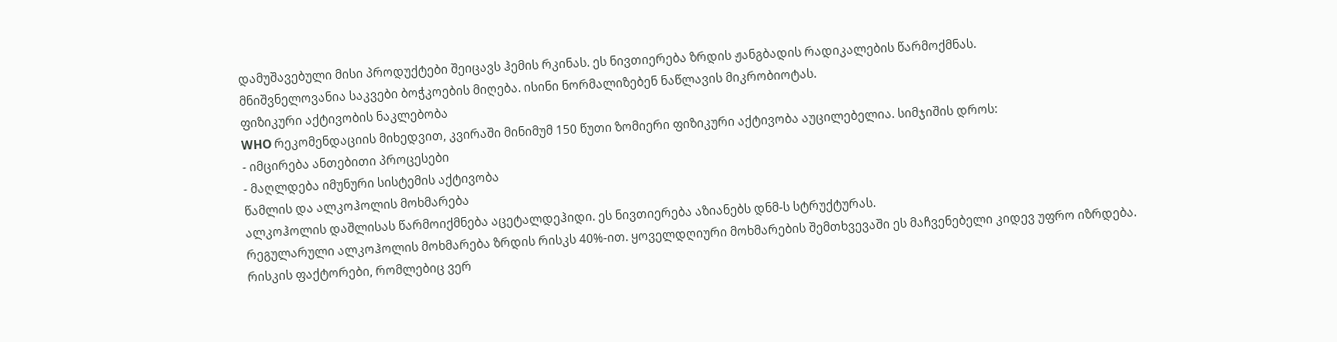დამუშავებული მისი პროდუქტები შეიცავს ჰემის რკინას. ეს ნივთიერება ზრდის ჟანგბადის რადიკალების წარმოქმნას.
მნიშვნელოვანია საკვები ბოჭკოების მიღება. ისინი ნორმალიზებენ ნაწლავის მიკრობიოტას.
ფიზიკური აქტივობის ნაკლებობა
WHO რეკომენდაციის მიხედვით, კვირაში მინიმუმ 150 წუთი ზომიერი ფიზიკური აქტივობა აუცილებელია. სიმჯიშის დროს:
- იმცირება ანთებითი პროცესები
- მაღლდება იმუნური სისტემის აქტივობა
წამლის და ალკოჰოლის მოხმარება
ალკოჰოლის დაშლისას წარმოიქმნება აცეტალდეჰიდი. ეს ნივთიერება აზიანებს დნმ-ს სტრუქტურას.
რეგულარული ალკოჰოლის მოხმარება ზრდის რისკს 40%-ით. ყოველდღიური მოხმარების შემთხვევაში ეს მაჩვენებელი კიდევ უფრო იზრდება.
რისკის ფაქტორები, რომლებიც ვერ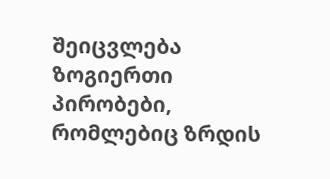შეიცვლება
ზოგიერთი პირობები, რომლებიც ზრდის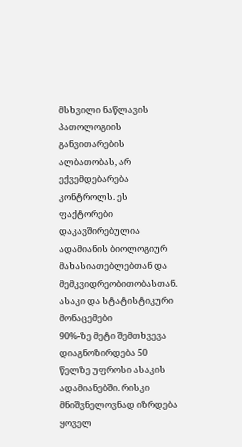მსხვილი ნაწლავის პათოლოგიის განვითარების ალბათობას, არ ექვემდებარება კონტროლს. ეს ფაქტორები დაკავშირებულია ადამიანის ბიოლოგიურ მახასიათებლებთან და მემკვიდრეობითობასთან.
ასაკი და სტატისტიკური მონაცემები
90%-ზე მეტი შემთხვევა დიაგნოზირდება 50 წელზე უფროსი ასაკის ადამიანებში. რისკი მნიშვნელოვნად იზრდება ყოველ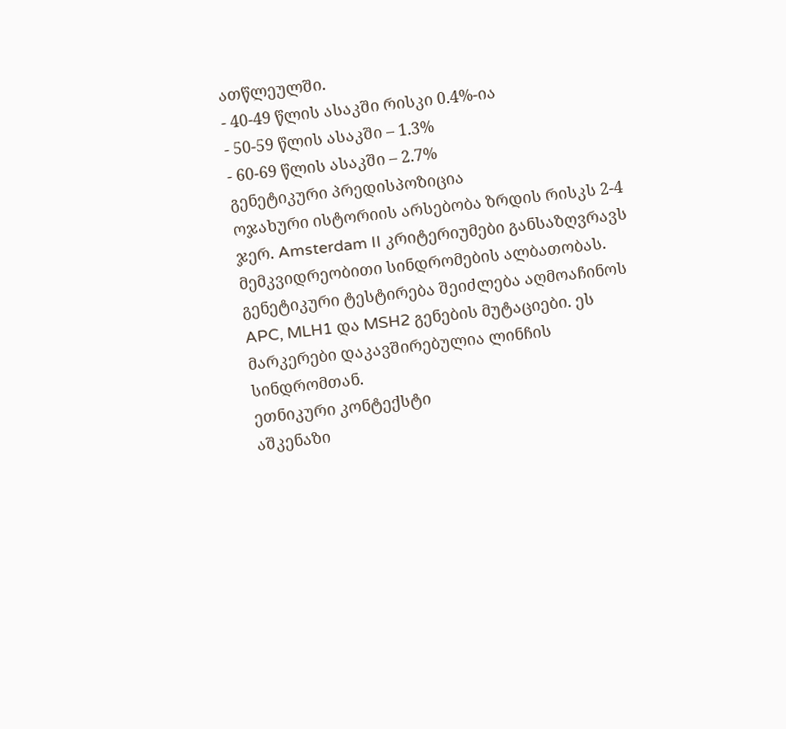ათწლეულში.
- 40-49 წლის ასაკში რისკი 0.4%-ია
- 50-59 წლის ასაკში – 1.3%
- 60-69 წლის ასაკში – 2.7%
გენეტიკური პრედისპოზიცია
ოჯახური ისტორიის არსებობა ზრდის რისკს 2-4 ჯერ. Amsterdam II კრიტერიუმები განსაზღვრავს მემკვიდრეობითი სინდრომების ალბათობას.
გენეტიკური ტესტირება შეიძლება აღმოაჩინოს APC, MLH1 და MSH2 გენების მუტაციები. ეს მარკერები დაკავშირებულია ლინჩის სინდრომთან.
ეთნიკური კონტექსტი
აშკენაზი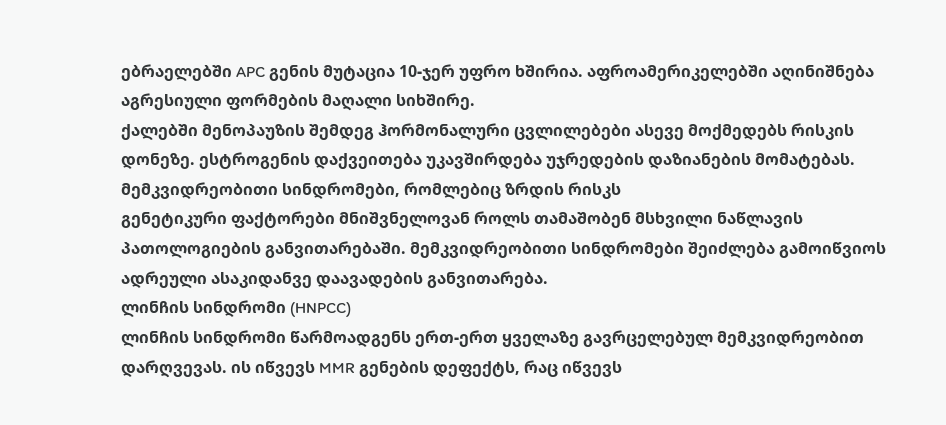ებრაელებში APC გენის მუტაცია 10-ჯერ უფრო ხშირია. აფროამერიკელებში აღინიშნება აგრესიული ფორმების მაღალი სიხშირე.
ქალებში მენოპაუზის შემდეგ ჰორმონალური ცვლილებები ასევე მოქმედებს რისკის დონეზე. ესტროგენის დაქვეითება უკავშირდება უჯრედების დაზიანების მომატებას.
მემკვიდრეობითი სინდრომები, რომლებიც ზრდის რისკს
გენეტიკური ფაქტორები მნიშვნელოვან როლს თამაშობენ მსხვილი ნაწლავის პათოლოგიების განვითარებაში. მემკვიდრეობითი სინდრომები შეიძლება გამოიწვიოს ადრეული ასაკიდანვე დაავადების განვითარება.
ლინჩის სინდრომი (HNPCC)
ლინჩის სინდრომი წარმოადგენს ერთ-ერთ ყველაზე გავრცელებულ მემკვიდრეობით დარღვევას. ის იწვევს MMR გენების დეფექტს, რაც იწვევს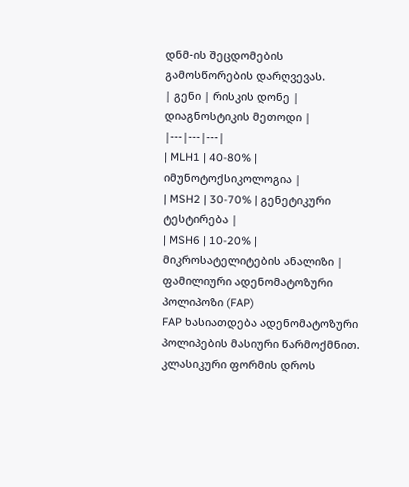დნმ-ის შეცდომების გამოსწორების დარღვევას.
| გენი | რისკის დონე | დიაგნოსტიკის მეთოდი |
|---|---|---|
| MLH1 | 40-80% | იმუნოტოქსიკოლოგია |
| MSH2 | 30-70% | გენეტიკური ტესტირება |
| MSH6 | 10-20% | მიკროსატელიტების ანალიზი |
ფამილიური ადენომატოზური პოლიპოზი (FAP)
FAP ხასიათდება ადენომატოზური პოლიპების მასიური წარმოქმნით. კლასიკური ფორმის დროს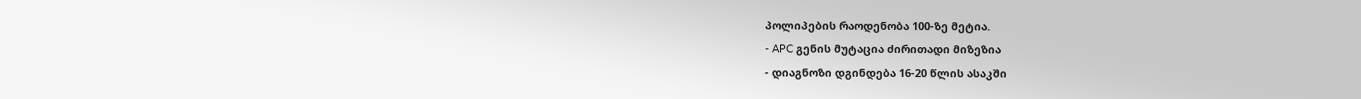პოლიპების რაოდენობა 100-ზე მეტია.
- APC გენის მუტაცია ძირითადი მიზეზია
- დიაგნოზი დგინდება 16-20 წლის ასაკში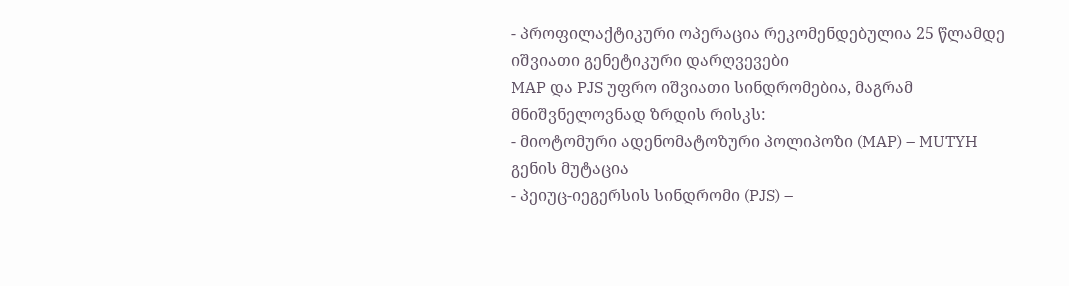- პროფილაქტიკური ოპერაცია რეკომენდებულია 25 წლამდე
იშვიათი გენეტიკური დარღვევები
MAP და PJS უფრო იშვიათი სინდრომებია, მაგრამ მნიშვნელოვნად ზრდის რისკს:
- მიოტომური ადენომატოზური პოლიპოზი (MAP) – MUTYH გენის მუტაცია
- პეიუც-იეგერსის სინდრომი (PJS) –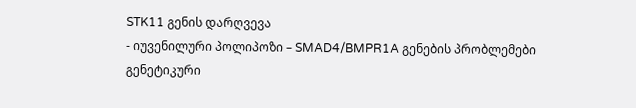STK11 გენის დარღვევა
- იუვენილური პოლიპოზი – SMAD4/BMPR1A გენების პრობლემები
გენეტიკური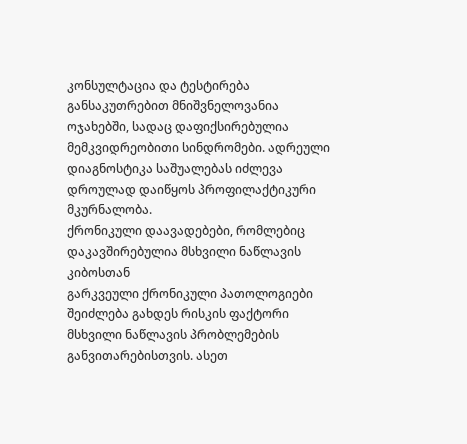კონსულტაცია და ტესტირება განსაკუთრებით მნიშვნელოვანია ოჯახებში, სადაც დაფიქსირებულია მემკვიდრეობითი სინდრომები. ადრეული დიაგნოსტიკა საშუალებას იძლევა დროულად დაიწყოს პროფილაქტიკური მკურნალობა.
ქრონიკული დაავადებები, რომლებიც დაკავშირებულია მსხვილი ნაწლავის კიბოსთან
გარკვეული ქრონიკული პათოლოგიები შეიძლება გახდეს რისკის ფაქტორი მსხვილი ნაწლავის პრობლემების განვითარებისთვის. ასეთ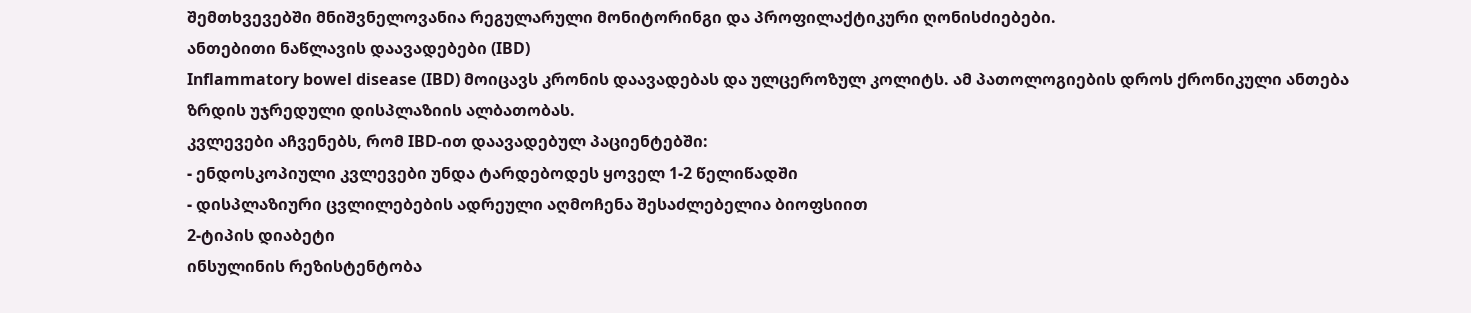შემთხვევებში მნიშვნელოვანია რეგულარული მონიტორინგი და პროფილაქტიკური ღონისძიებები.
ანთებითი ნაწლავის დაავადებები (IBD)
Inflammatory bowel disease (IBD) მოიცავს კრონის დაავადებას და ულცეროზულ კოლიტს. ამ პათოლოგიების დროს ქრონიკული ანთება ზრდის უჯრედული დისპლაზიის ალბათობას.
კვლევები აჩვენებს, რომ IBD-ით დაავადებულ პაციენტებში:
- ენდოსკოპიული კვლევები უნდა ტარდებოდეს ყოველ 1-2 წელიწადში
- დისპლაზიური ცვლილებების ადრეული აღმოჩენა შესაძლებელია ბიოფსიით
2-ტიპის დიაბეტი
ინსულინის რეზისტენტობა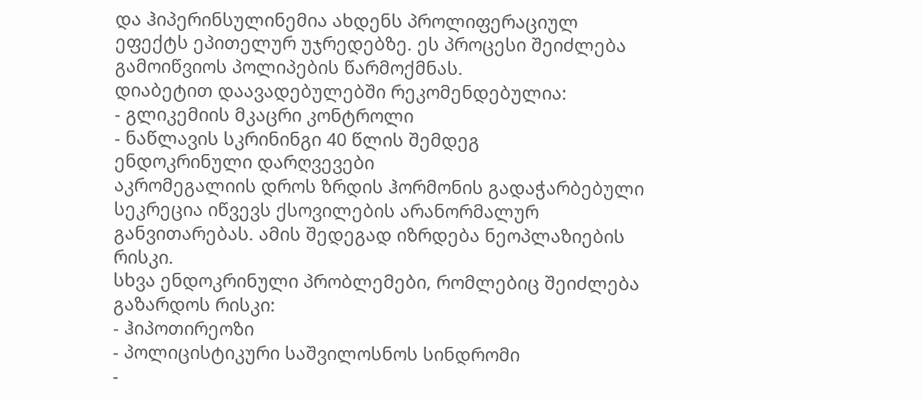და ჰიპერინსულინემია ახდენს პროლიფერაციულ ეფექტს ეპითელურ უჯრედებზე. ეს პროცესი შეიძლება გამოიწვიოს პოლიპების წარმოქმნას.
დიაბეტით დაავადებულებში რეკომენდებულია:
- გლიკემიის მკაცრი კონტროლი
- ნაწლავის სკრინინგი 40 წლის შემდეგ
ენდოკრინული დარღვევები
აკრომეგალიის დროს ზრდის ჰორმონის გადაჭარბებული სეკრეცია იწვევს ქსოვილების არანორმალურ განვითარებას. ამის შედეგად იზრდება ნეოპლაზიების რისკი.
სხვა ენდოკრინული პრობლემები, რომლებიც შეიძლება გაზარდოს რისკი:
- ჰიპოთირეოზი
- პოლიცისტიკური საშვილოსნოს სინდრომი
-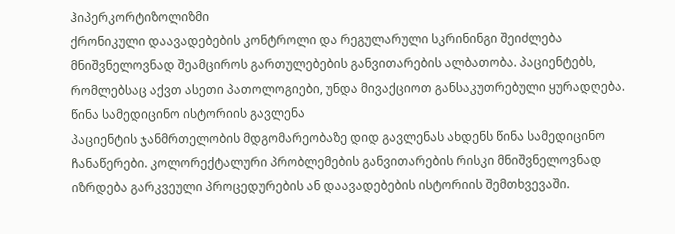ჰიპერკორტიზოლიზმი
ქრონიკული დაავადებების კონტროლი და რეგულარული სკრინინგი შეიძლება მნიშვნელოვნად შეამციროს გართულებების განვითარების ალბათობა. პაციენტებს, რომლებსაც აქვთ ასეთი პათოლოგიები, უნდა მივაქციოთ განსაკუთრებული ყურადღება.
წინა სამედიცინო ისტორიის გავლენა
პაციენტის ჯანმრთელობის მდგომარეობაზე დიდ გავლენას ახდენს წინა სამედიცინო ჩანაწერები. კოლორექტალური პრობლემების განვითარების რისკი მნიშვნელოვნად იზრდება გარკვეული პროცედურების ან დაავადებების ისტორიის შემთხვევაში.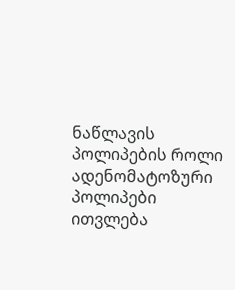ნაწლავის პოლიპების როლი
ადენომატოზური პოლიპები ითვლება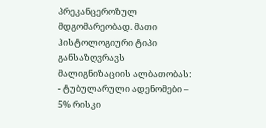პრეკანცეროზულ მდგომარეობად. მათი ჰისტოლოგიური ტიპი განსაზღვრავს მალიგნიზაციის ალბათობას:
- ტუბულარული ადენომები – 5% რისკი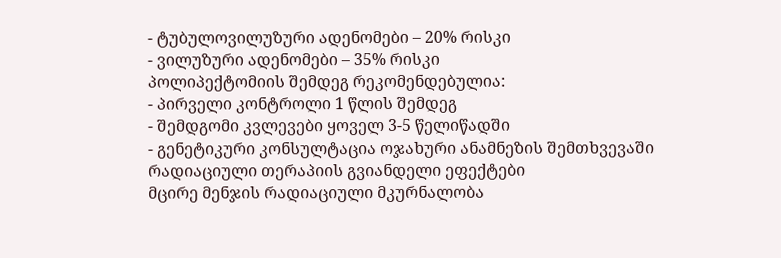- ტუბულოვილუზური ადენომები – 20% რისკი
- ვილუზური ადენომები – 35% რისკი
პოლიპექტომიის შემდეგ რეკომენდებულია:
- პირველი კონტროლი 1 წლის შემდეგ
- შემდგომი კვლევები ყოველ 3-5 წელიწადში
- გენეტიკური კონსულტაცია ოჯახური ანამნეზის შემთხვევაში
რადიაციული თერაპიის გვიანდელი ეფექტები
მცირე მენჯის რადიაციული მკურნალობა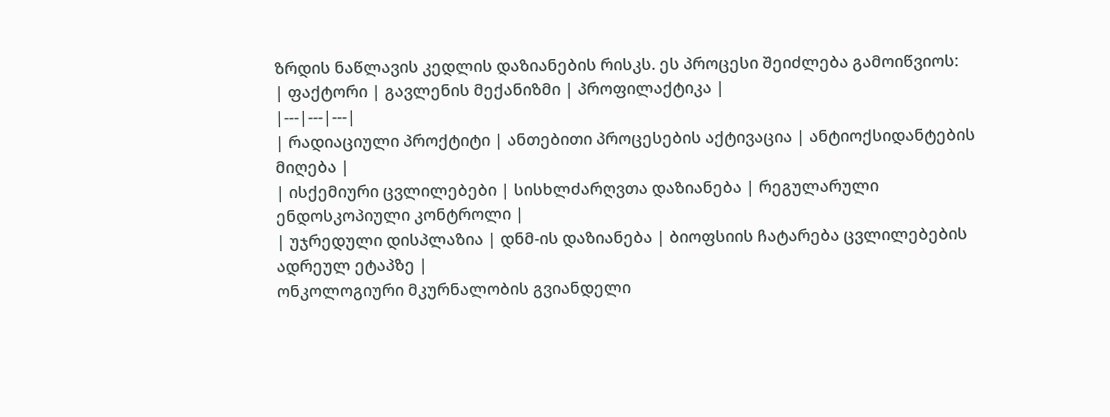ზრდის ნაწლავის კედლის დაზიანების რისკს. ეს პროცესი შეიძლება გამოიწვიოს:
| ფაქტორი | გავლენის მექანიზმი | პროფილაქტიკა |
|---|---|---|
| რადიაციული პროქტიტი | ანთებითი პროცესების აქტივაცია | ანტიოქსიდანტების მიღება |
| ისქემიური ცვლილებები | სისხლძარღვთა დაზიანება | რეგულარული ენდოსკოპიული კონტროლი |
| უჯრედული დისპლაზია | დნმ-ის დაზიანება | ბიოფსიის ჩატარება ცვლილებების ადრეულ ეტაპზე |
ონკოლოგიური მკურნალობის გვიანდელი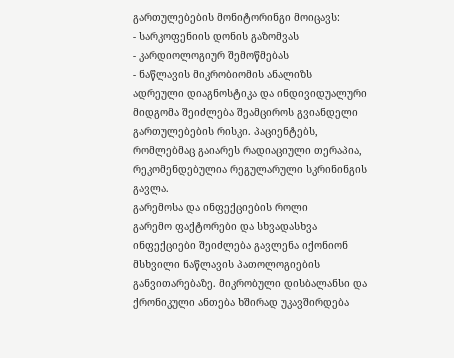გართულებების მონიტორინგი მოიცავს:
- სარკოფენიის დონის გაზომვას
- კარდიოლოგიურ შემოწმებას
- ნაწლავის მიკრობიომის ანალიზს
ადრეული დიაგნოსტიკა და ინდივიდუალური მიდგომა შეიძლება შეამციროს გვიანდელი გართულებების რისკი. პაციენტებს, რომლებმაც გაიარეს რადიაციული თერაპია, რეკომენდებულია რეგულარული სკრინინგის გავლა.
გარემოსა და ინფექციების როლი
გარემო ფაქტორები და სხვადასხვა ინფექციები შეიძლება გავლენა იქონიონ მსხვილი ნაწლავის პათოლოგიების განვითარებაზე. მიკრობული დისბალანსი და ქრონიკული ანთება ხშირად უკავშირდება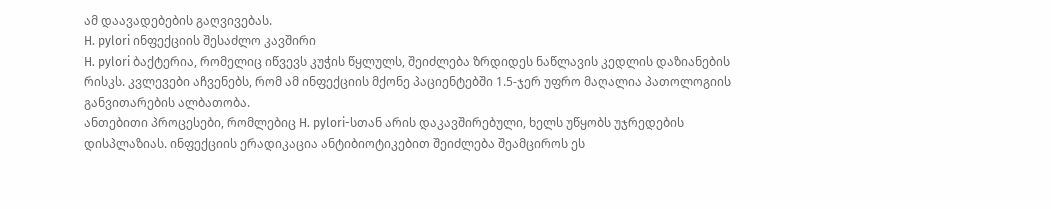ამ დაავადებების გაღვივებას.
H. pylori ინფექციის შესაძლო კავშირი
H. pylori ბაქტერია, რომელიც იწვევს კუჭის წყლულს, შეიძლება ზრდიდეს ნაწლავის კედლის დაზიანების რისკს. კვლევები აჩვენებს, რომ ამ ინფექციის მქონე პაციენტებში 1.5-ჯერ უფრო მაღალია პათოლოგიის განვითარების ალბათობა.
ანთებითი პროცესები, რომლებიც H. pylori-სთან არის დაკავშირებული, ხელს უწყობს უჯრედების დისპლაზიას. ინფექციის ერადიკაცია ანტიბიოტიკებით შეიძლება შეამციროს ეს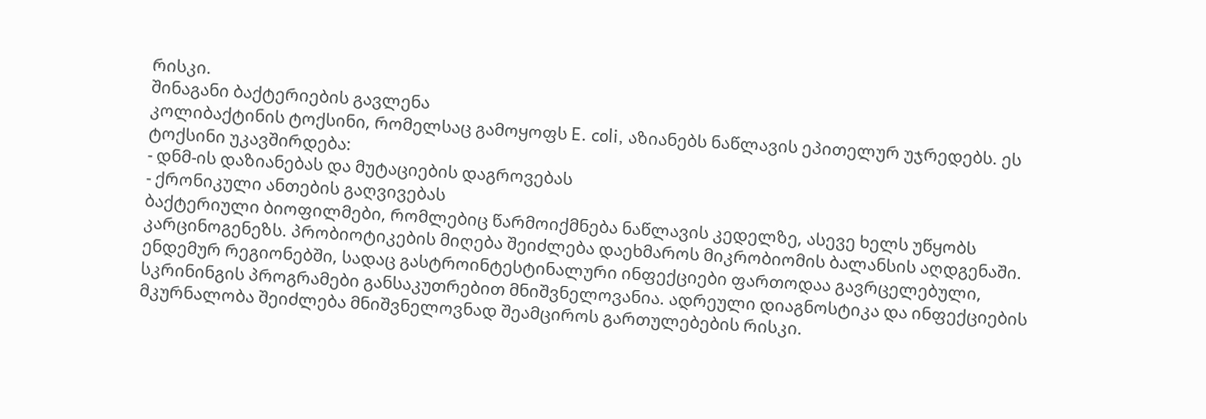რისკი.
შინაგანი ბაქტერიების გავლენა
კოლიბაქტინის ტოქსინი, რომელსაც გამოყოფს E. coli, აზიანებს ნაწლავის ეპითელურ უჯრედებს. ეს ტოქსინი უკავშირდება:
- დნმ-ის დაზიანებას და მუტაციების დაგროვებას
- ქრონიკული ანთების გაღვივებას
ბაქტერიული ბიოფილმები, რომლებიც წარმოიქმნება ნაწლავის კედელზე, ასევე ხელს უწყობს კარცინოგენეზს. პრობიოტიკების მიღება შეიძლება დაეხმაროს მიკრობიომის ბალანსის აღდგენაში.
ენდემურ რეგიონებში, სადაც გასტროინტესტინალური ინფექციები ფართოდაა გავრცელებული, სკრინინგის პროგრამები განსაკუთრებით მნიშვნელოვანია. ადრეული დიაგნოსტიკა და ინფექციების მკურნალობა შეიძლება მნიშვნელოვნად შეამციროს გართულებების რისკი.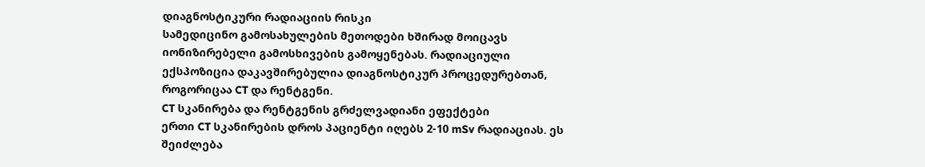დიაგნოსტიკური რადიაციის რისკი
სამედიცინო გამოსახულების მეთოდები ხშირად მოიცავს იონიზირებელი გამოსხივების გამოყენებას. რადიაციული ექსპოზიცია დაკავშირებულია დიაგნოსტიკურ პროცედურებთან, როგორიცაა CT და რენტგენი.
CT სკანირება და რენტგენის გრძელვადიანი ეფექტები
ერთი CT სკანირების დროს პაციენტი იღებს 2-10 mSv რადიაციას. ეს შეიძლება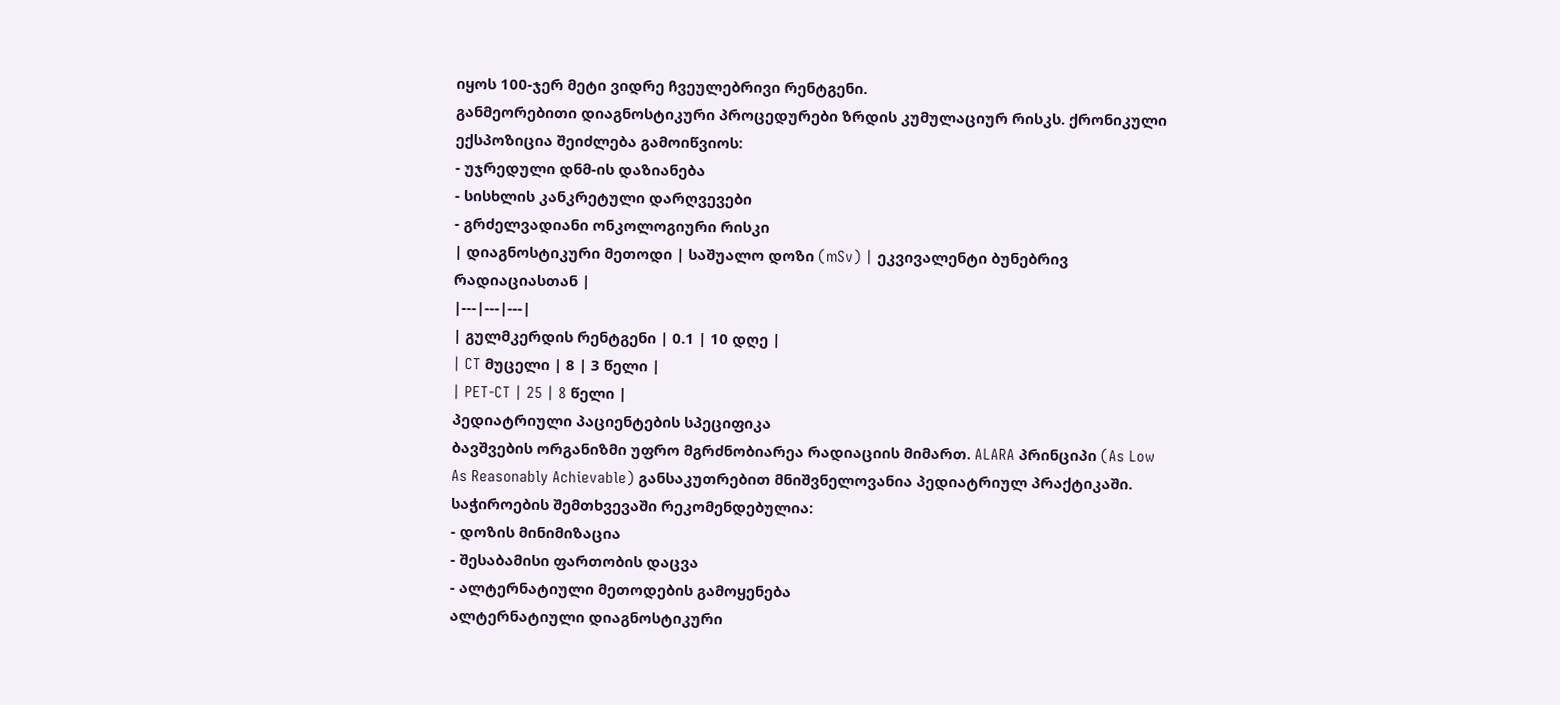იყოს 100-ჯერ მეტი ვიდრე ჩვეულებრივი რენტგენი.
განმეორებითი დიაგნოსტიკური პროცედურები ზრდის კუმულაციურ რისკს. ქრონიკული ექსპოზიცია შეიძლება გამოიწვიოს:
- უჯრედული დნმ-ის დაზიანება
- სისხლის კანკრეტული დარღვევები
- გრძელვადიანი ონკოლოგიური რისკი
| დიაგნოსტიკური მეთოდი | საშუალო დოზი (mSv) | ეკვივალენტი ბუნებრივ რადიაციასთან |
|---|---|---|
| გულმკერდის რენტგენი | 0.1 | 10 დღე |
| CT მუცელი | 8 | 3 წელი |
| PET-CT | 25 | 8 წელი |
პედიატრიული პაციენტების სპეციფიკა
ბავშვების ორგანიზმი უფრო მგრძნობიარეა რადიაციის მიმართ. ALARA პრინციპი (As Low As Reasonably Achievable) განსაკუთრებით მნიშვნელოვანია პედიატრიულ პრაქტიკაში.
საჭიროების შემთხვევაში რეკომენდებულია:
- დოზის მინიმიზაცია
- შესაბამისი ფართობის დაცვა
- ალტერნატიული მეთოდების გამოყენება
ალტერნატიული დიაგნოსტიკური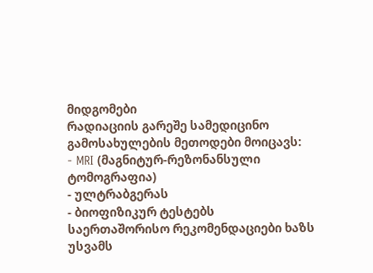მიდგომები
რადიაციის გარეშე სამედიცინო გამოსახულების მეთოდები მოიცავს:
- MRI (მაგნიტურ-რეზონანსული ტომოგრაფია)
- ულტრაბგერას
- ბიოფიზიკურ ტესტებს
საერთაშორისო რეკომენდაციები ხაზს უსვამს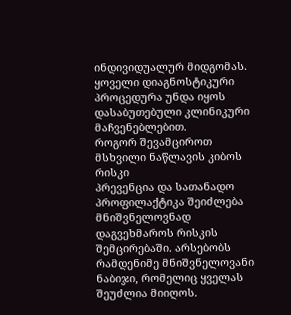ინდივიდუალურ მიდგომას. ყოველი დიაგნოსტიკური პროცედურა უნდა იყოს დასაბუთებული კლინიკური მაჩვენებლებით.
როგორ შევამციროთ მსხვილი ნაწლავის კიბოს რისკი
პრევენცია და სათანადო პროფილაქტიკა შეიძლება მნიშვნელოვნად დაგვეხმაროს რისკის შემცირებაში. არსებობს რამდენიმე მნიშვნელოვანი ნაბიჯი, რომელიც ყველას შეუძლია მიიღოს.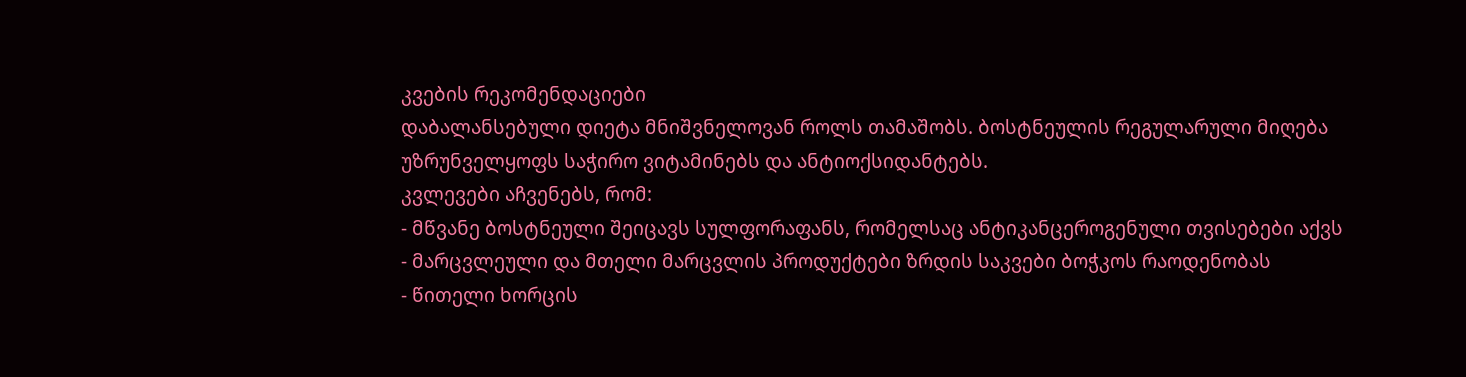კვების რეკომენდაციები
დაბალანსებული დიეტა მნიშვნელოვან როლს თამაშობს. ბოსტნეულის რეგულარული მიღება უზრუნველყოფს საჭირო ვიტამინებს და ანტიოქსიდანტებს.
კვლევები აჩვენებს, რომ:
- მწვანე ბოსტნეული შეიცავს სულფორაფანს, რომელსაც ანტიკანცეროგენული თვისებები აქვს
- მარცვლეული და მთელი მარცვლის პროდუქტები ზრდის საკვები ბოჭკოს რაოდენობას
- წითელი ხორცის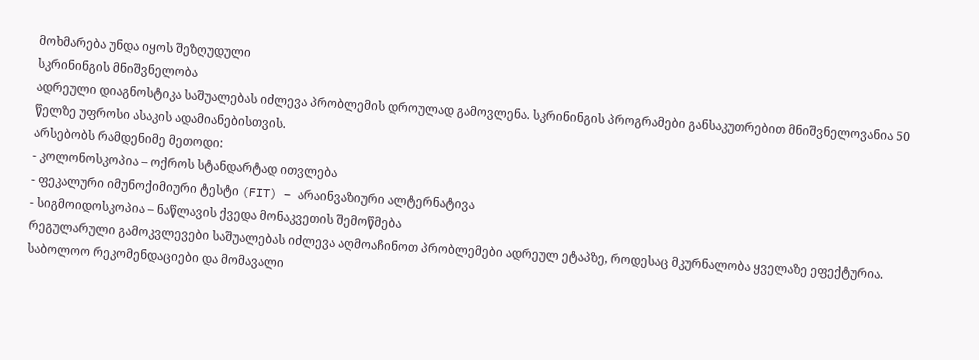მოხმარება უნდა იყოს შეზღუდული
სკრინინგის მნიშვნელობა
ადრეული დიაგნოსტიკა საშუალებას იძლევა პრობლემის დროულად გამოვლენა. სკრინინგის პროგრამები განსაკუთრებით მნიშვნელოვანია 50 წელზე უფროსი ასაკის ადამიანებისთვის.
არსებობს რამდენიმე მეთოდი:
- კოლონოსკოპია – ოქროს სტანდარტად ითვლება
- ფეკალური იმუნოქიმიური ტესტი (FIT) – არაინვაზიური ალტერნატივა
- სიგმოიდოსკოპია – ნაწლავის ქვედა მონაკვეთის შემოწმება
რეგულარული გამოკვლევები საშუალებას იძლევა აღმოაჩინოთ პრობლემები ადრეულ ეტაპზე, როდესაც მკურნალობა ყველაზე ეფექტურია.
საბოლოო რეკომენდაციები და მომავალი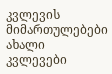კვლევის მიმართულებები
ახალი კვლევები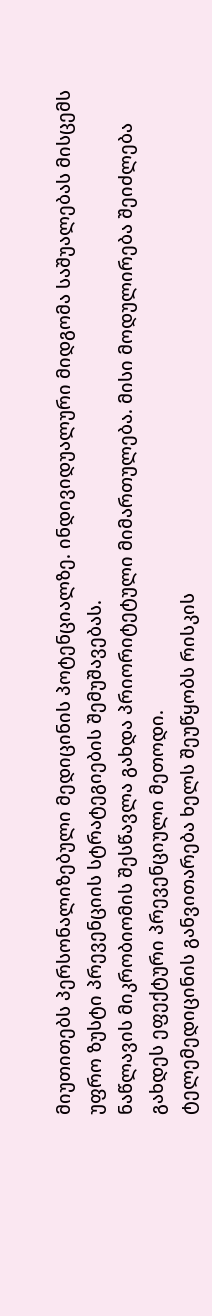მიუთითებს პერსონალიზებული მედიცინის პოტენციალზე. ინდივიდუალური მიდგომა საშუალებას მისცემს უფრო ზუსტი პრევენციის სტრატეგიების შემუშავებას.
ნაწლავის მიკრობიომის შესწავლა გახდა პრიორიტეტული მიმართულება. მისი მოდულირება შეიძლება გახდეს ეფექტური პრევენციული მეთოდი.
ტელემედიცინის განვითარება ხელს შეუწყობს რისკის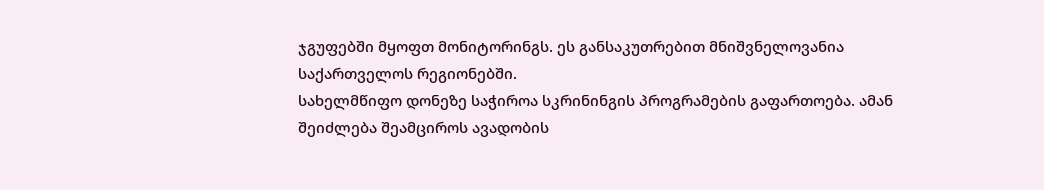ჯგუფებში მყოფთ მონიტორინგს. ეს განსაკუთრებით მნიშვნელოვანია საქართველოს რეგიონებში.
სახელმწიფო დონეზე საჭიროა სკრინინგის პროგრამების გაფართოება. ამან შეიძლება შეამციროს ავადობის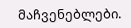მაჩვენებლები.